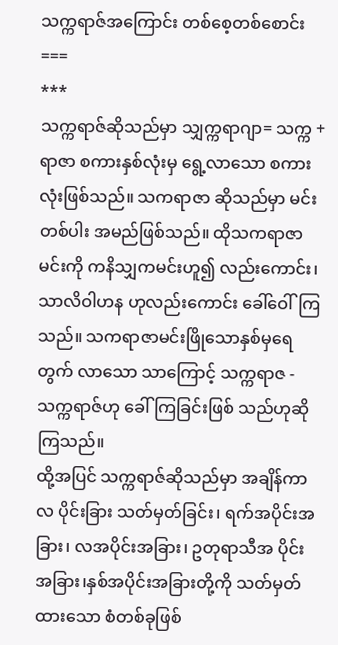သက္ကရာဇ်အကြောင်း တစ်စေ့တစ်စောင်း
===
***
သက္ကရာဇ်ဆိုသည်မှာ သျှက္ကရာဂျာ= သက္က + ရာဇာ စကားနှစ်လုံးမှ ရွေ့လာသော စကား လုံးဖြစ်သည်။ သကရာဇာ ဆိုသည်မှာ မင်းတစ်ပါး အမည်ဖြစ်သည်။ ထိုသကရာဇာမင်းကို ကနိသျှကမင်းဟူ၍ လည်းကောင်း၊ သာလိဝါဟန ဟုလည်းကောင်း ခေါ်ဝေါ်ကြသည်။ သကရာဇာမင်းဖြိုသောနှစ်မှရေတွက် လာသော သာကြောင့် သက္ကရာဇ - သက္ကရာဇ်ဟု ခေါ်ကြခြင်းဖြစ် သည်ဟုဆိုကြသည်။
ထို့အပြင် သက္ကရာဇ်ဆိုသည်မှာ အချိန်ကာလ ပိုင်းခြား သတ်မှတ်ခြင်း၊ ရက်အပိုင်းအခြား၊ လအပိုင်းအခြား၊ ဥတုရာသီအ ပိုင်း အခြား၊နှစ်အပိုင်းအခြားတို့ကို သတ်မှတ်ထားသော စံတစ်ခုဖြစ်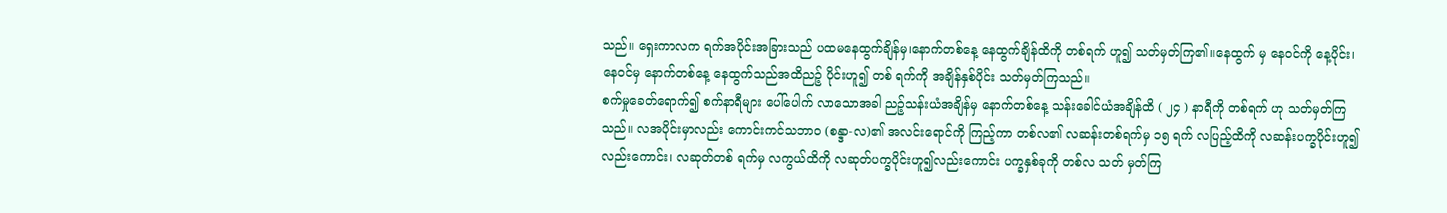သည်။ ရှေးကာလက ရက်အပိုင်းအခြားသည် ပထမနေထွက်ချိန်မှ၊နောက်တစ်နေ့ နေထွက်ချိန်ထိကို တစ်ရက် ဟူ၍ သတ်မှတ်ကြ၏။နေထွက် မှ နေ၀င်ကို နေ့ပိုင်း၊ နေ၀င်မှ နောက်တစ်နေ့ နေထွက်သည်အထိညဉ့် ပိုင်းဟူ၍ တစ် ရက်ကို အချိန်နှစ်ပိုင်း သတ်မှတ်ကြသည်။
စက်မှုခေတ်ရောက်၍ စက်နာရီများ ပေါ်ပေါက် လာသောအခါ ညဉ့်သန်းယံအချိန်မှ နောက်တစ်နေ့ သန်းခေါင်ယံအချိန်ထိ ( ၂၄ ) နာရီကို တစ်ရက် ဟု သတ်မှတ်ကြသည်။ လအပိုင်းမှာလည်း ကောင်းကင်သဘာ၀ (စန္ဒာ-လ)၏ အလင်းရောင်ကို ကြည့်ကာ တစ်လ၏ လဆန်းတစ်ရက်မှ ၁၅ ရက် လပြည့်ထိကို လဆန်းပက္ခပိုင်းဟူ၍လည်းကောင်း၊ လဆုတ်တစ် ရက်မှ လကွယ်ထိကို လဆုတ်ပက္ခပိုင်းဟူ၍လည်းကောင်း ပက္ခနှစ်ခုကို တစ်လ သတ် မှတ်ကြ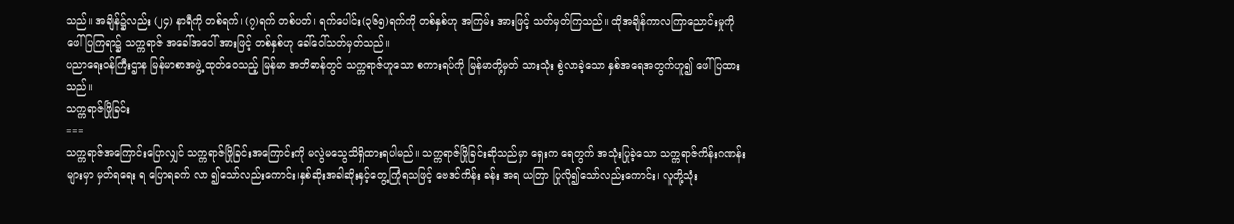သည်။ အချိန်၌လည်း (၂၄) နာရီကို တစ်ရက်၊ (၇)ရက် တစ်ပတ်၊ ရက်ပေါင်း(၃၆၅)ရက်ကို တစ်နှစ်ဟု အကြမ်း အားဖြင့် သတ်မှတ်ကြသည်။ ထိုအချိန်ကာလကြာညောင်းမှုကို ဖေါ်ပြကြရာ၌ သက္ကရာဇ် အခေါ်အဝေါ် အားဖြင့် တစ်နှစ်ဟု ခေါ်ဝေါ်သတ်မှတ်သည်။
ပညာရေးဝန်ကြီးဌာန မြန်မာစာအဖွဲ့ ထုတ်ဝေသည့် မြန်မာ အဘိဓာန်တွင် သက္ကရာဇ်ဟူသော စကားရပ်ကို မြန်မာတို့မှတ် သားသုံး စွဲလာခဲ့သော နှစ်အရေအတွက်ဟူ၍ ဖေါ်ပြထားသည်။
သက္ကရာဇ်ဖြိုခြင်း
===
သက္ကရာဇ်အကြောင်းပြောလျှင် သက္ကရာဇ်ဖြိုခြင်းအကြောင်းကို မလွဲမသွေသိရှိထားရပါမည်။ သက္ကရာဇ်ဖြိုခြင်းဆိုသည်မှာ ရှေးက ရေတွက် အသုံးပြုခဲ့သော သက္ကရာဇ်ကိန်းဂဏန်းများမှာ မှတ်ရရေး ရ ပြောရခက် လာ ၍သော်လည်းကောင်း၊နှစ်ဆိုးအခါဆိုးနှင့်တွေ့ကြုံရသဖြင့် ဗေဒင်ကိန်း ခန်း အရ ယတြာ ပြုလို၍သော်လည်းကောင်း၊ လူတို့သုံး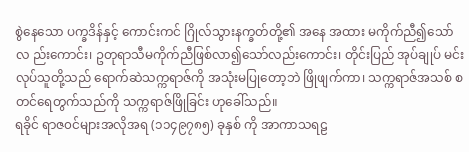စွဲနေသော ပက္ခဒိန်နှင့် ကောင်းကင် ဂြိုလ်သွားနက္ခတ်တို့၏ အနေ အထား မကိုက်ညီ၍သော် လ ည်းကောင်း၊ ဥတုရာသီမကိုက်ညီဖြစ်လာ၍သော်လည်းကောင်း၊ တိုင်းပြည် အုပ်ချုပ် မင်းလုပ်သူတို့သည် ရောက်ဆဲသက္ကရာဇ်ကို အသုံးမပြုတော့ဘဲ ဖြိုဖျက်ကာ၊ သက္ကရာဇ်အသစ် စတင်ရေတွက်သည်ကို သက္ကရာဇ်ဖြိုခြင်း ဟုခေါ်သည်။
ရခိုင် ရာဇ၀င်များအလိုအရ (၁၁၄၉၇၈၅) ခုနှစ် ကို အာကာသရဠ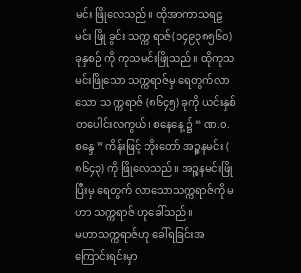မင်း ဖြိုလေသည်။ ထိုအာကာသရဠမင်း ဖြို ခွင်း သက္က ရာဇ်(၁၄၉၃၈၅၆၀) ခုနှစဉ် ကို ကုသမင်းဖြိုသည်။ ထိုကုသမင်းဖြိုသော သက္ကရာဇ်မှ ရေတွက်လာ သော သ က္ကရာဇ် (၈၆၄၅) ခုကို ယင်းနှစ် တပေါင်းလကွယ်၊ စနေနေ့ ၌ “ ဏ.၀. စန္ဒေ ” ကိန်းဖြင့် ဘိုးတော် အဉ္စနမင်း ( ၈၆၄၃) ကို ဖြိုလေသည်။ အဉ္စနမင်းဖြိုပြီးမှ ရေတွက် လာသောသက္ကရာဇ်ကို မဟာ သက္ကရာဇ် ဟုခေါ်သည်။
မဟာသက္ကရာဇ်ဟု ခေါ်ရခြင်းအကြောင်းရင်းမှာ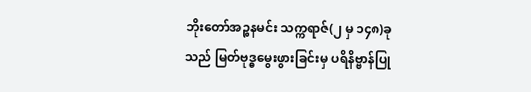ဘိုးတော်အဉ္စနမင်း သက္ကရာဇ်(၂ မှ ၁၄၈)ခုသည် မြတ်ဗုဒ္ဓမွေးဖွားခြင်းမှ ပရိနိဗ္ဗာန်ပြု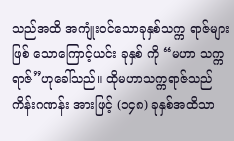သည်အထိ အကျုံး၀င်သောခုနှစ်သက္က ရာဇ်များဖြစ် သောကြောင့်ယင်း ခုနှစ် ကို “မဟာ သက္ကရာဇ်”ဟုခေါ်သည်။ ထိုမဟာသက္ကရာဇ်သည် ကိန်းဂဏန်း အားဖြင့် (၁၄၈) ခုနှစ်အထိသာ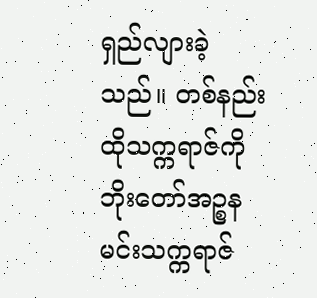ရှည်လျားခဲ့သည်။ တစ်နည်း ထိုသက္ကရာဇ်ကို ဘိုးတော်အဉ္စနမင်းသက္ကရာဇ်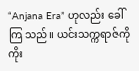“Anjana Era” ဟုလည်း ခေါ်ကြ သည်။ ယင်းသက္ကရာဇ်ကို ကိုး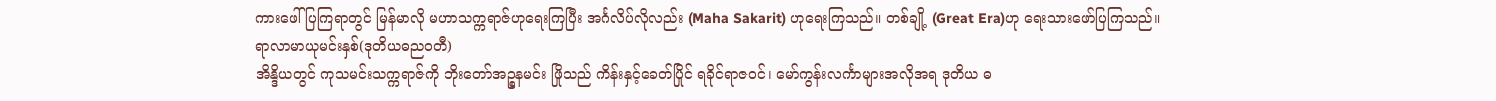ကားဖေါ်ပြကြရာတွင် မြန်မာလို မဟာသက္ကရာဇ်ဟုရေးကြပြီး အင်္ဂလိပ်လိုလည်း (Maha Sakarit) ဟုရေးကြသည်။ တစ်ချို့ (Great Era)ဟု ရေးသားဖော်ပြကြသည်။
ရာလာမာယုမင်းနှစ်(ဒုတိယဓည၀တီ)
အိန္ဒိယတွင် ကုသမင်းသက္ကရာဇ်ကို ဘိုးတော်အဉ္စနမင်း ဖြိုသည် ကိန်းနှင့်ခေတ်ပြိုင် ရခိုင်ရာဇ၀င်၊ မော်ကွန်းလင်္ကာများအလိုအရ ဒုတိယ ဓ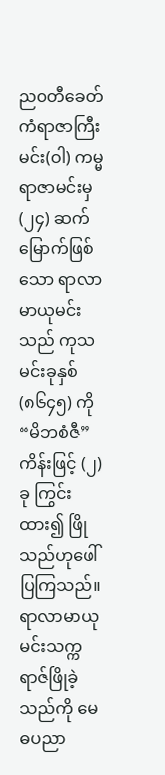ည၀တီခေတ် ကံရာဇာကြီးမင်း(ဝါ) ကမ္မရာဇာမင်းမှ(၂၄) ဆက်မြောက်ဖြစ်သော ရာလာမာယုမင်းသည် ကုသမင်းခုနှစ် (၈၆၄၅) ကို “မိဘစံဇီ” ကိန်းဖြင့် (၂) ခု ကြွင်းထား၍ ဖြိုသည်ဟုဖေါ်ပြကြသည်။ ရာလာမာယုမင်းသက္ကရာဇ်ဖြိုခဲ့သည်ကို မေဓပညာ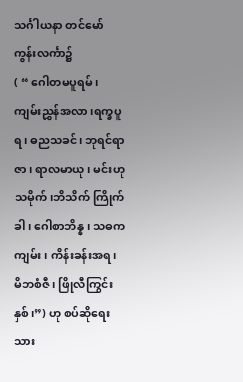သင်္ဂါယနာ တင်မော်ကွန်းလင်္ကာ၌
( “ ဂေါတမပူရမ်၊ ကျမ်းညွှန်အလာ ၊ရက္ခပူရ၊ ဓညသခင်၊ ဘုရင်ရာဇာ၊ ရာလမာယု၊ မင်းဟုသမိုက်၊ဘိသိက် ကြိုက်ခါ ၊ ဂေါစာဘိန္န ၊ သဓကကျမ်း ၊ ကိန်းခန်းအရ၊ မိဘစံဇီ ၊ ဖြိုလီကြွင်းနှစ်၊”) ဟု စပ်ဆိုရေးသား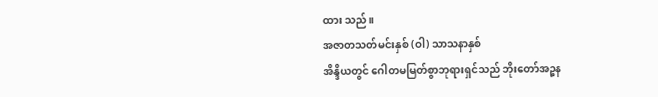ထား သည်။
အဇာတသတ်မင်းနှစ် (ဝါ) သာသနာနှစ်
အိန္ဒိယတွင် ဂေါတမမြတ်စွာဘုရားရှင်သည် ဘိုးတော်အဉ္စန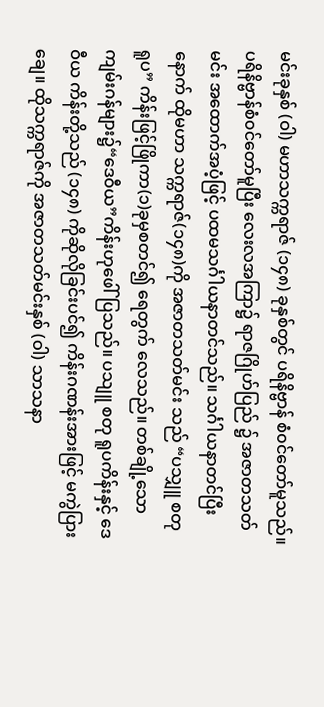မင်းခုနှစ် (ဝါ) မဟာသက္ကရာဇ် (၁၄၈) ခုနှစ်တွင် ပရိနိဗ္ဗာန် စံ၀င်တော်မူသည်။ ပရိနိဗ္ဗာန်စံ၀င်တော်မူပြီး လေးလအကြာ၌ ရာဇဂြိုဟ်ပြည် ၌ အဇာတသတ်မင်း အထောက်အပံ့ဖြင့် ပထမသင်္ဂါယနာတင်သည်။ သင်္ဂါယနာတင်ပြီးနောက် ထိုမဟာ သက္ကရာဇ်(၁၄၈)ကို အဇာတသတ်မင်း သည် “ပသျှူ စတု ရူပ” ကိန်းဖြင့်ဖြိုကာ(၁)ခုမှစတင်၍ ရေတွက် လေသည်။ တစ်ချို့သောကျမ်းဂန်များ၌“ဒေဝီယ”ကိန်းဟုဖေါ်ပြသည်။ ပသျူ စတု ရူပကိန်းနှင့် ဒေဝီယ ကိန်းတို့သည် (၁၄၈) ကိုဆိုလိုခြင်းပင်၍ ကိန်းဂဏန်းအားဖြင့် မကွဲပြားချေ။ ထိုသက္ကရာဇ်ကို အဇာတသတ်မင်းနှစ် (ဝါ) သာသနာ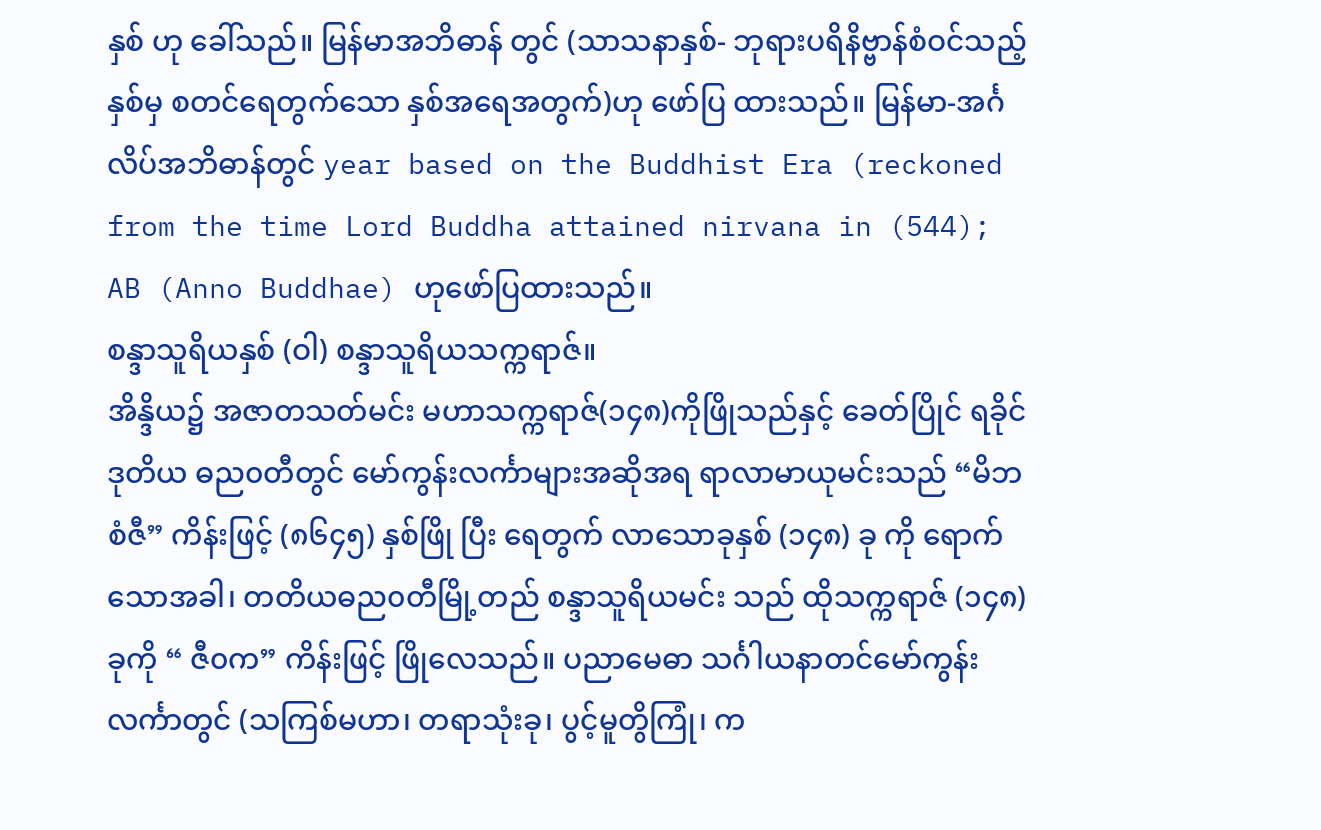နှစ် ဟု ခေါ်သည်။ မြန်မာအဘိဓာန် တွင် (သာသနာနှစ်- ဘုရားပရိနိဗ္ဗာန်စံဝင်သည့်နှစ်မှ စတင်ရေတွက်သော နှစ်အရေအတွက်)ဟု ဖော်ပြ ထားသည်။ မြန်မာ-အင်္ဂလိပ်အဘိဓာန်တွင် year based on the Buddhist Era (reckoned from the time Lord Buddha attained nirvana in (544); AB (Anno Buddhae) ဟုဖော်ပြထားသည်။
စန္ဒာသူရိယနှစ် (ဝါ) စန္ဒာသူရိယသက္ကရာဇ်။
အိန္ဒိယ၌ အဇာတသတ်မင်း မဟာသက္ကရာဇ်(၁၄၈)ကိုဖြိုသည်နှင့် ခေတ်ပြိုင် ရခိုင် ဒုတိယ ဓည၀တီတွင် မော်ကွန်းလင်္ကာများအဆိုအရ ရာလာမာယုမင်းသည် “မိဘစံဇီ” ကိန်းဖြင့် (၈၆၄၅) နှစ်ဖြို ပြီး ရေတွက် လာသောခုနှစ် (၁၄၈) ခု ကို ရောက်သောအခါ၊ တတိယဓည၀တီမြို့တည် စန္ဒာသူရိယမင်း သည် ထိုသက္ကရာဇ် (၁၄၈)ခုကို “ ဇီ၀က” ကိန်းဖြင့် ဖြိုလေသည်။ ပညာမေဓာ သင်္ဂါယနာတင်မော်ကွန်း လင်္ကာတွင် (သကြစ်မဟာ၊ တရာသုံးခု၊ ပွင့်မူတွိကြုံ၊ က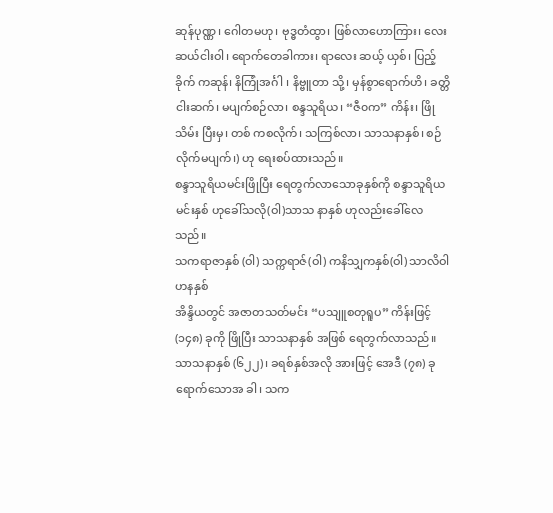ဆုန်ပုဏ္ဏ၊ ဂေါတမဟု၊ ဗုဒ္ဓတံထွာ၊ ဖြစ်လာဟောကြား၊ လေးဆယ်ငါးဝါ၊ ရောက်တေခါကား၊ ရာလေး ဆယ့် ယှစ်၊ ပြည့်ခိုက် ကဆုန်၊ နိကြုံအင်္ဂါ ၊ နိဗ္ဗူတာ သို့၊ မှန်စွာရောက်ဟိ၊ ခတ္တိငါးဆက်၊ မပျက်စဉ်လာ၊ စန္ဒသူရိယ၊ “ဇီ၀က” ကိန်း၊ ဖြိုသိမ်း ပြီးမှ၊ တစ် ကစလိုက်၊ သကြစ်လာ၊ သာသနာနှစ်၊ စဉ်လိုက်မပျက်၊) ဟု ရေးစပ်ထားသည်။
စန္ဒာသူရိယမင်းဖြိုပြီး ရေတွက်လာသောခုနှစ်ကို စန္ဒာသူရိယမင်းနှစ် ဟုခေါ်သလို(ဝါ)သာသ နာနှစ် ဟုလည်းခေါ်လေသည်။
သကရာဇာနှစ် (ဝါ) သက္ကရာဇ်(ဝါ) ကနိသျှကနှစ်(ဝါ) သာလိဝါဟနနှစ်
အိန္ဒိယတွင် အဇာတသတ်မင်း “ပသျူစတုရူပ” ကိန်းဖြင့် (၁၄၈) ခုကို ဖြိုပြီး သာသနာနှစ် အဖြစ် ရေတွက်လာသည်။ သာသနာနှစ် (၆၂၂)၊ ခရစ်နှစ်အလို အားဖြင့် အေဒီ (၇၈) ခု ရောက်သောအ ခါ၊ သက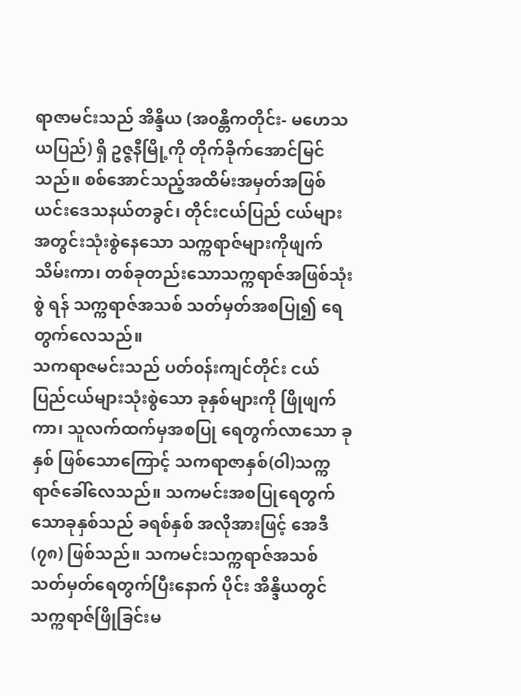ရာဇာမင်းသည် အိန္ဒိယ (အ၀န္တိကတိုင်း- မဟေသယပြည်) ရှိ ဥဇ္ဇနီမြို့ကို တိုက်ခိုက်အောင်မြင်သည်။ စစ်အောင်သည့်အထိမ်းအမှတ်အဖြစ် ယင်းဒေသနယ်တခွင်၊ တိုင်းငယ်ပြည် ငယ်များအတွင်းသုံးစွဲနေသော သက္ကရာဇ်များကိုဖျက်သိမ်းကာ၊ တစ်ခုတည်းသောသက္ကရာဇ်အဖြစ်သုံးစွဲ ရန် သက္ကရာဇ်အသစ် သတ်မှတ်အစပြု၍ ရေတွက်လေသည်။
သကရာဇမင်းသည် ပတ်၀န်းကျင်တိုင်း ငယ် ပြည်ငယ်များသုံးစွဲသော ခုနှစ်များကို ဖြိုဖျက်ကာ၊ သူလက်ထက်မှအစပြု ရေတွက်လာသော ခုနှစ် ဖြစ်သောကြောင့် သကရာဇာနှစ်(ဝါ)သက္ကရာဇ်ခေါ်လေသည်။ သကမင်းအစပြုရေတွက်သောခုနှစ်သည် ခရစ်နှစ် အလိုအားဖြင့် အေဒီ(၇၈) ဖြစ်သည်။ သကမင်းသက္ကရာဇ်အသစ် သတ်မှတ်ရေတွက်ပြီးနောက် ပိုင်း အိန္ဒိယတွင်သက္ကရာဇ်ဖြိုခြင်းမ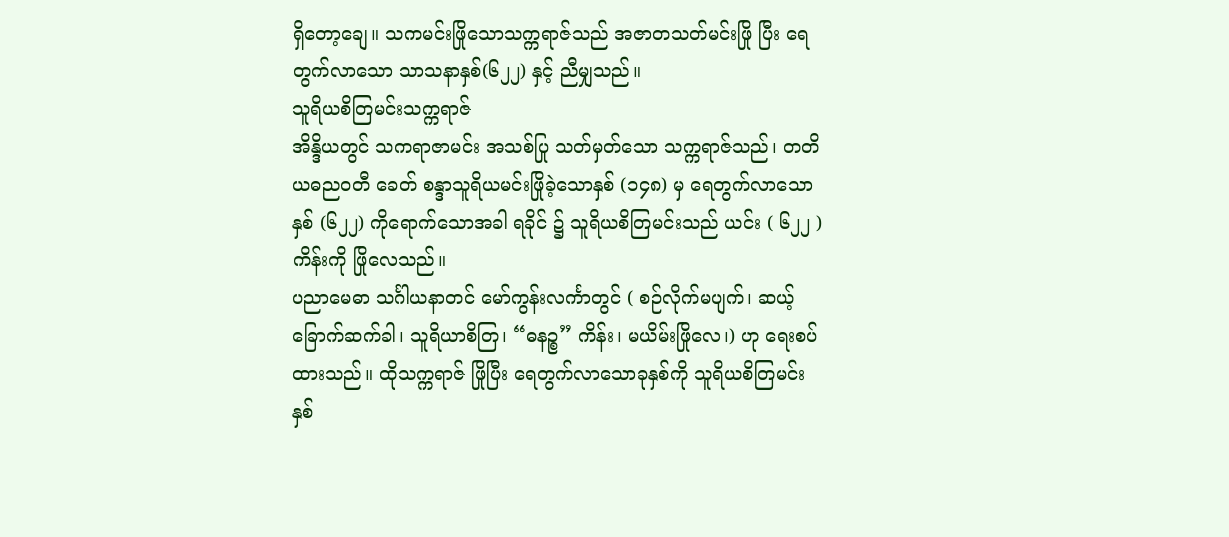ရှိတော့ချေ။ သကမင်းဖြိုသောသက္ကရာဇ်သည် အဇာတသတ်မင်းဖြို ပြီး ရေတွက်လာသော သာသနာနှစ်(၆၂၂) နှင့် ညီမျှသည်။
သူရိယစိတြမင်းသက္ကရာဇ်
အိန္ဒိယတွင် သကရာဇာမင်း အသစ်ပြု သတ်မှတ်သော သက္ကရာဇ်သည်၊ တတိယဓည၀တီ ခေတ် စန္ဒာသူရိယမင်းဖြိုခဲ့သောနှစ် (၁၄၈) မှ ရေတွက်လာသောနှစ် (၆၂၂) ကိုရောက်သောအခါ ရခိုင် ၌ သူရိယစိတြမင်းသည် ယင်း ( ၆၂၂ ) ကိန်းကို ဖြိုလေသည်။
ပညာမေဓာ သင်္ဂါယနာတင် မော်ကွန်းလင်္ကာတွင် ( စဉ်လိုက်မပျက်၊ ဆယ့် ခြောက်ဆက်ခါ၊ သူရိယာစိတြ၊ “ဓနဉ္စ” ကိန်း၊ မယိမ်းဖြိုလေ၊) ဟု ရေးစပ် ထားသည်။ ထိုသက္ကရာဇ် ဖြိုပြီး ရေတွက်လာသောခုနှစ်ကို သူရိယစိတြမင်းနှစ်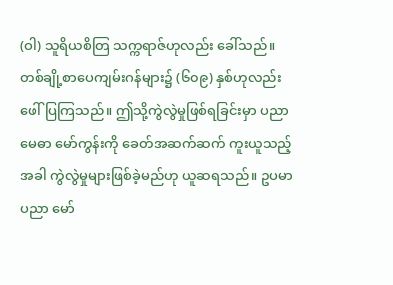(ဝါ) သူရိယစိတြ သက္ကရာဇ်ဟုလည်း ခေါ်သည်။ တစ်ချို့စာပေကျမ်းဂန်များ၌ (၆၀၉) နှစ်ဟုလည်းဖေါ်ပြကြသည်။ ဤသို့ကွဲလွဲမှုဖြစ်ရခြင်းမှာ ပညာမေဓာ မော်ကွန်းကို ခေတ်အဆက်ဆက် ကူးယူသည့်အခါ ကွဲလွဲမှုများဖြစ်ခဲ့မည်ဟု ယူဆရသည်။ ဥပမာ ပညာ မော်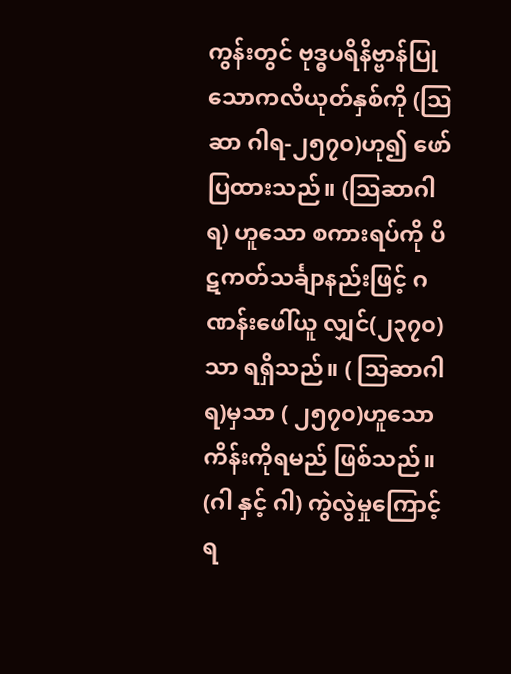ကွန်းတွင် ဗုဒ္ဓပရိနိဗ္ဗာန်ပြုသောကလိယုတ်နှစ်ကို (သြဆာ ဂါရ-၂၅၇၀)ဟု၍ ဖော်ပြထားသည်။ (သြဆာဂါရ) ဟူသော စကားရပ်ကို ပိဋကတ်သင်္ချာနည်းဖြင့် ဂဏန်းဖေါ်ယူ လျှင်(၂၃၇၀)သာ ရရှိသည်။ ( သြဆာဂါရ)မှသာ ( ၂၅၇၀)ဟူသော ကိန်းကိုရမည် ဖြစ်သည်။ (ဂါ နှင့် ဂါ) ကွဲလွဲမှုကြောင့် ရ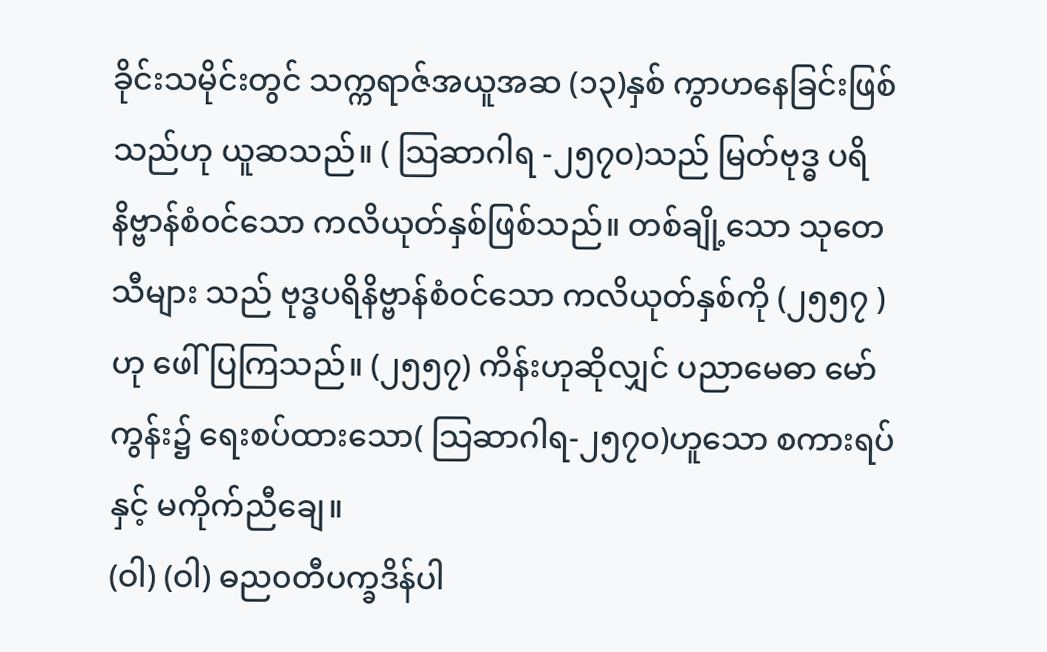ခိုင်းသမိုင်းတွင် သက္ကရာဇ်အယူအဆ (၁၃)နှစ် ကွာဟနေခြင်းဖြစ်သည်ဟု ယူဆသည်။ ( သြဆာဂါရ -၂၅၇၀)သည် မြတ်ဗုဒ္ဓ ပရိနိဗ္ဗာန်စံ၀င်သော ကလိယုတ်နှစ်ဖြစ်သည်။ တစ်ချို့သော သုတေသီများ သည် ဗုဒ္ဓပရိနိဗ္ဗာန်စံ၀င်သော ကလိယုတ်နှစ်ကို (၂၅၅၇ ) ဟု ဖေါ်ပြကြသည်။ (၂၅၅၇) ကိန်းဟုဆိုလျှင် ပညာမေဓာ မော်ကွန်း၌ ရေးစပ်ထားသော( သြဆာဂါရ-၂၅၇၀)ဟူသော စကားရပ်နှင့် မကိုက်ညီချေ။
(ဝါ) (ဝါ) ဓည၀တီပက္ခဒိန်ပါ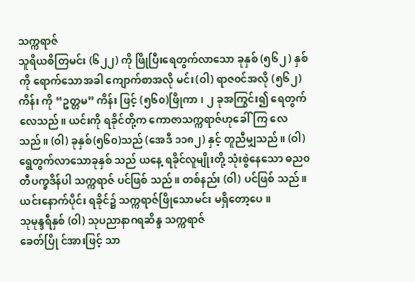သက္ကရာဇ်
သူရိယစိတြမင်း (၆၂၂) ကို ဖြိုပြီးရေတွက်လာသော ခုနှစ် (၅၆၂ ) နှစ်ကို ရောက်သောအခါ ကျောက်စာအလို မင်း(ဝါ) ရာဇ၀င်အလို (၅၆၂)ကိန်း ကို “ဥတ္တမ” ကိန်း ဖြင့် (၅၆၀)ဖြိုကာ၊ ၂ ခုအကြွင်း၍ ရေတွက်လေသည်။ ယင်းကို ရခိုင်တို့က ကောဇာသက္ကရာဇ်ဟုခေါ်ကြ လေသည်။ (ဝါ) ခုနှစ်(၅၆၀)သည် (အေဒီ ၁၁၈၂) နှင့် တူညီမျှသည်။ (ဝါ) ရွေတွက်လာသောခုနှစ် သည် ယနေ့ ရခိုင်လူမျိုးတို့ သုံးစွဲနေသော ဓည၀တီပက္ခဒိန်ပါ သက္ကရာဇ် ပင်ဖြစ် သည်။ တစ်နည်း (ဝါ) ပင်ဖြစ် သည်။ ယင်းနောက်ပိုင်း ရခိုင်၌ သက္ကရာဇ်ဖြိုသောမင်း မရှိတော့ပေ။
သုမုန္ဒရီနှစ် (ဝါ) သုပညာနာဂရဆိန္ဒ သက္ကရာဇ်
ခေတ်ပြို င်အားဖြင့် သာ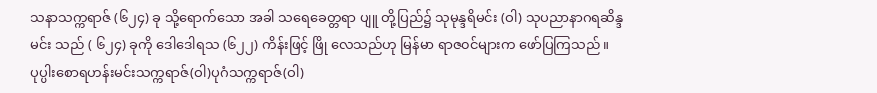သနာသက္ကရာဇ် (၆၂၄) ခု သို့ရောက်သော အခါ သရေခေတ္တရာ ပျူ တို့ပြည်၌ သုမုန္ဒရိမင်း (ဝါ) သုပညာနာဂရဆိန္ဒမင်း သည် ( ၆၂၄) ခုကို ဒေါဒေါရသ (၆၂၂) ကိန်းဖြင့် ဖြို လေသည်ဟု မြန်မာ ရာဇ၀င်များက ဖော်ပြကြသည်။
ပုပ္ပါးစောရဟန်းမင်းသက္ကရာဇ်(ဝါ)ပုဂံသက္ကရာဇ်(ဝါ)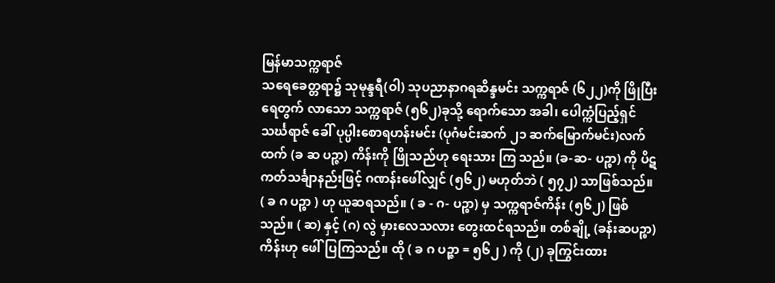မြန်မာသက္ကရာဇ်
သရေခေတ္တရာ၌ သုမုန္ဒရီ(ဝါ) သုပညာနာဂရဆိန္ဒမင်း သက္ကရာဇ် (၆၂၂)ကို ဖြိုပြီး ရေတွက် လာသော သက္ကရာဇ် (၅၆၂)ခုသို့ ရောက်သော အခါ၊ ပေါက္ကံပြည့်ရှင် သင်္ဃရာဇ် ခေါ် ပုပ္ပါးစောရဟန်းမင်း (ပုဂံမင်းဆက် ၂၁ ဆက်မြောက်မင်း)လက်ထက် (ခ ဆ ပဉ္ဇာ) ကိန်းကို ဖြိုသည်ဟု ရေးသား ကြ သည်။ (ခ-ဆ- ပဉ္စာ) ကို ပိဋကတ်သင်္ချာနည်းဖြင့် ဂဏန်းဖေါ်လျှင် (၅၆၂) မဟုတ်ဘဲ ( ၅၇၂) သာဖြစ်သည်။ ( ခ ဂ ပဉ္စာ ) ဟု ယူဆရသည်။ ( ခ - ဂ- ပဉ္စာ) မှ သက္ကရာဇ်ကိန်း (၅၆၂) ဖြစ်သည်။ ( ဆ) နှင့် (ဂ) လွဲ မှားလေသလား တွေးထင်ရသည်။ တစ်ချို့ (ခန်းဆပဉ္စာ)ကိန်းဟု ဖေါ်ပြကြသည်။ ထို ( ခ ဂ ပဉ္ဇာ = ၅၆၂ ) ကို (၂) ခုကြွင်းထား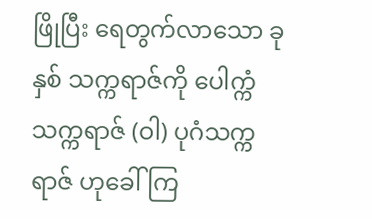ဖြိုပြီး ရေတွက်လာသော ခုနှစ် သက္ကရာဇ်ကို ပေါက္ကံသက္ကရာဇ် (ဝါ) ပုဂံသက္ကရာဇ် ဟုခေါ်ကြ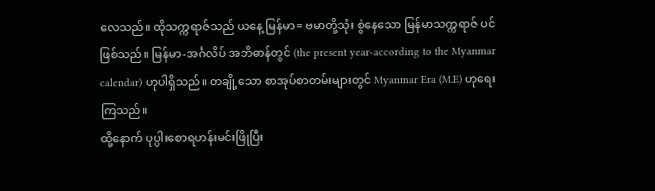လေသည်။ ထိုသက္ကရာဇ်သည် ယနေ့ မြန်မာ= ဗမာတို့သုံး စွဲနေသော မြန်မာသက္ကရာဇ် ပင်ဖြစ်သည်။ မြန်မာ-အင်္ဂလိပ် အဘိဓာန်တွင် (the present year-according to the Myanmar calendar) ဟုပါရှိသည်။ တချို့သော စာအုပ်စာတမ်းများတွင် Myanmar Era (M.E) ဟုရေးကြသည်။
ထို့နောက် ပုပ္ပါးစောရဟန်းမင်းဖြိုပြီး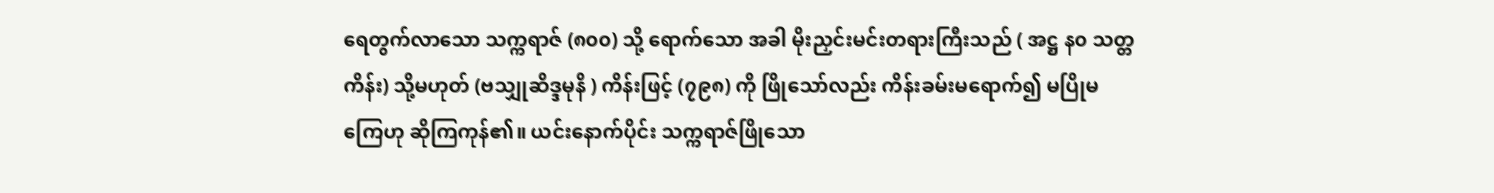ရေတွက်လာသော သက္ကရာဇ် (၈၀၀) သို့ ရောက်သော အခါ မိုးညှင်းမင်းတရားကြီးသည် ( အဋ္ဌ န၀ သတ္တကိန်း) သို့မဟုတ် (ဗသျှုဆိဒ္ဒမုနိ ) ကိန်းဖြင့် (၇၉၈) ကို ဖြိုသော်လည်း ကိန်းခမ်းမရောက်၍ မပြိုမကြေဟု ဆိုကြကုန်၏။ ယင်းနောက်ပိုင်း သက္ကရာဇ်ဖြိုသော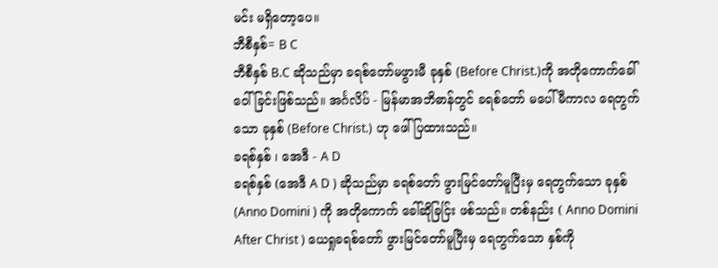မင်း မရှိတော့ပေ။
ဘီစီနှစ်= B C
ဘီစီနှစ် B.C ဆိုသည်မှာ ခရစ်တော်မဖွားမီ ခုနှစ် (Before Christ.)ကို အတိုကောက်ခေါ် ဝေါ်ခြင်းဖြစ်သည်။ အင်္ဂလိပ် - မြန်မာအဘိဓာန်တွင် ခရစ်တော် မပေါ်မီကာလ ရေတွက်သော ခုနှစ် (Before Christ.) ဟု ဖေါ်ပြထားသည်။
ခရစ်နှစ် ၊ အေဒီ - A D
ခရစ်နှစ် (အေဒီ A D ) ဆိုသည်မှာ ခရစ်တော် ဖွားမြင်တော်မူပြီးမှ ရေတွက်သော ခုနှစ် (Anno Domini ) ကို အတိုကောက် ခေါ်ဆိုခြင်ြး ဖစ်သည်။ တစ်နည်း ( Anno Domini After Christ ) ယေရှုခရစ်တော် ဖွားမြင်တော်မူပြီးမှ ရေတွက်သော နှစ်ကို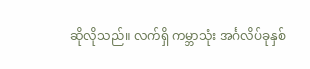ဆိုလိုသည်။ လက်ရှိ ကမ္ဘာသုံး အင်္ဂလိပ်ခုနှစ်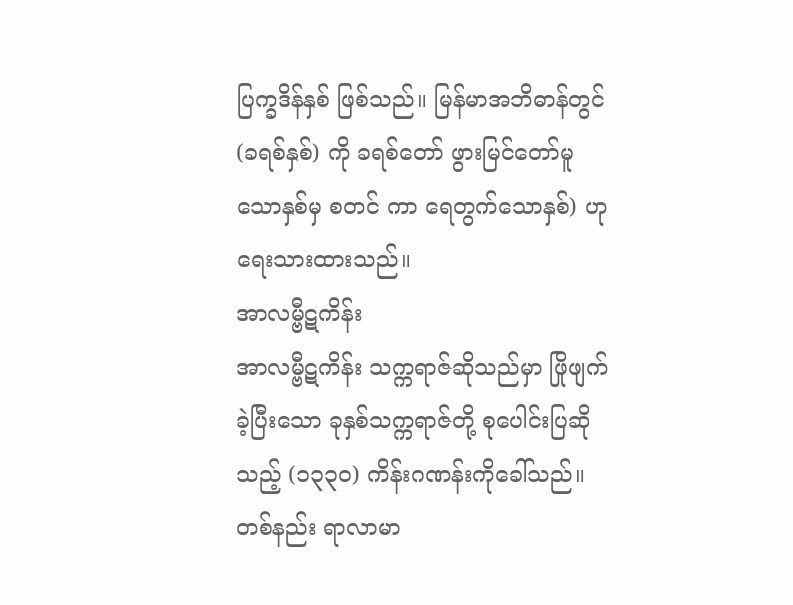ပြက္ခဒိန်နှစ် ဖြစ်သည်။ မြန်မာအဘိဓာန်တွင် (ခရစ်နှစ်) ကို ခရစ်တော် ဖွားမြင်တော်မူသောနှစ်မှ စတင် ကာ ရေတွက်သောနှစ်) ဟုရေးသားထားသည်။
အာလမ္ဗီဋကိန်း
အာလမ္ဗီဋကိန်း သက္ကရာဇ်ဆိုသည်မှာ ဖြိုဖျက်ခဲ့ပြီးသော ခုနှစ်သက္ကရာဇ်တို့ စုပေါင်းပြဆိုသည့် (၁၃၃၀) ကိန်းဂဏန်းကိုခေါ်သည်။ တစ်နည်း ရာလာမာ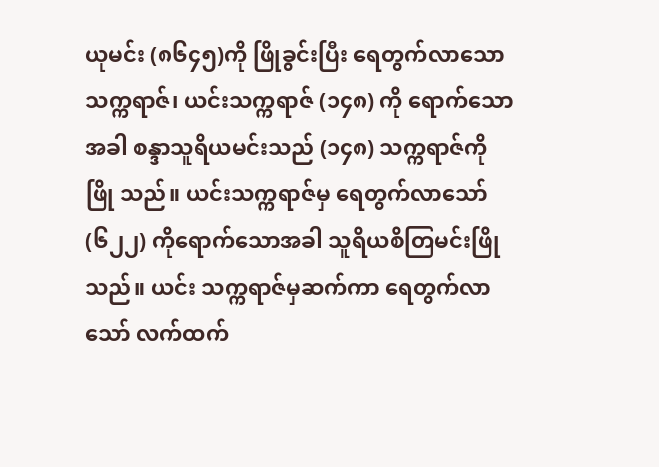ယုမင်း (၈၆၄၅)ကို ဖြိုခွင်းပြီး ရေတွက်လာသော သက္ကရာဇ်၊ ယင်းသက္ကရာဇ် (၁၄၈) ကို ရောက်သောအခါ စန္ဒာသူရိယမင်းသည် (၁၄၈) သက္ကရာဇ်ကို ဖြို သည်။ ယင်းသက္ကရာဇ်မှ ရေတွက်လာသော် (၆၂၂) ကိုရောက်သောအခါ သူရိယစိတြမင်းဖြိုသည်။ ယင်း သက္ကရာဇ်မှဆက်ကာ ရေတွက်လာသော် လက်ထက်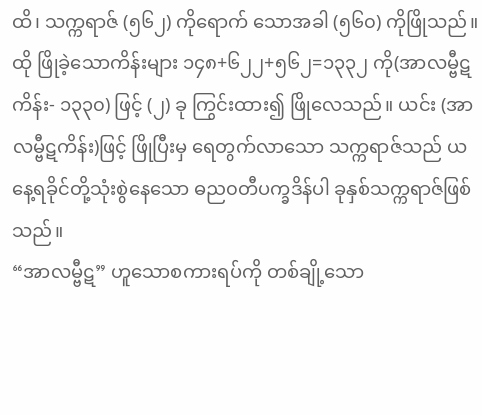ထိ၊ သက္ကရာဇ် (၅၆၂) ကိုရောက် သောအခါ (၅၆၀) ကိုဖြိုသည်။ထို ဖြိုခဲ့သောကိန်းများ ၁၄၈+၆၂၂+၅၆၂=၁၃၃၂ ကို(အာလမ္ဗီဋကိန်း- ၁၃၃၀) ဖြင့် (၂) ခု ကြွင်းထား၍ ဖြိုလေသည်။ ယင်း (အာလမ္ဗီဋကိန်း)ဖြင့် ဖြိုပြီးမှ ရေတွက်လာသော သက္ကရာဇ်သည် ယနေ့ရခိုင်တို့သုံးစွဲနေသော ဓည၀တီပက္ခဒိန်ပါ ခုနှစ်သက္ကရာဇ်ဖြစ်သည်။
“အာလမ္ဗီဋ” ဟူသောစကားရပ်ကို တစ်ချို့သော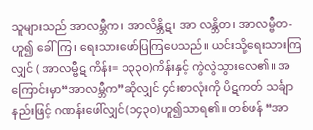သူများသည် အာလမ္ဘီက၊ အာလိန္ဘိဋ၊ အာ လန္ဘိတ၊ အာလမ္ဗီတ- ဟူ၍ ခေါ်ကြ၊ ရေးသားဖော်ပြကြပေသည်။ ယင်းသို့ရေးသားကြလျှင် ( အာလမ္ဗီဋ ကိန်း= ၁၃၃၀)ကိန်းနှင့် ကွဲလွဲသွားလေ၏။ အကြောင်းမှာ“အာလမ္ဘီက”ဆိုလျှင် ၄င်းစာလုံးကို ပိဋကတ် သင်္ချာနည်းဖြင့် ဂဏန်းဖေါ်လျှင်(၁၄၃၀)ဟူ၍သာရ၏။ တစ်ဖန် “အာ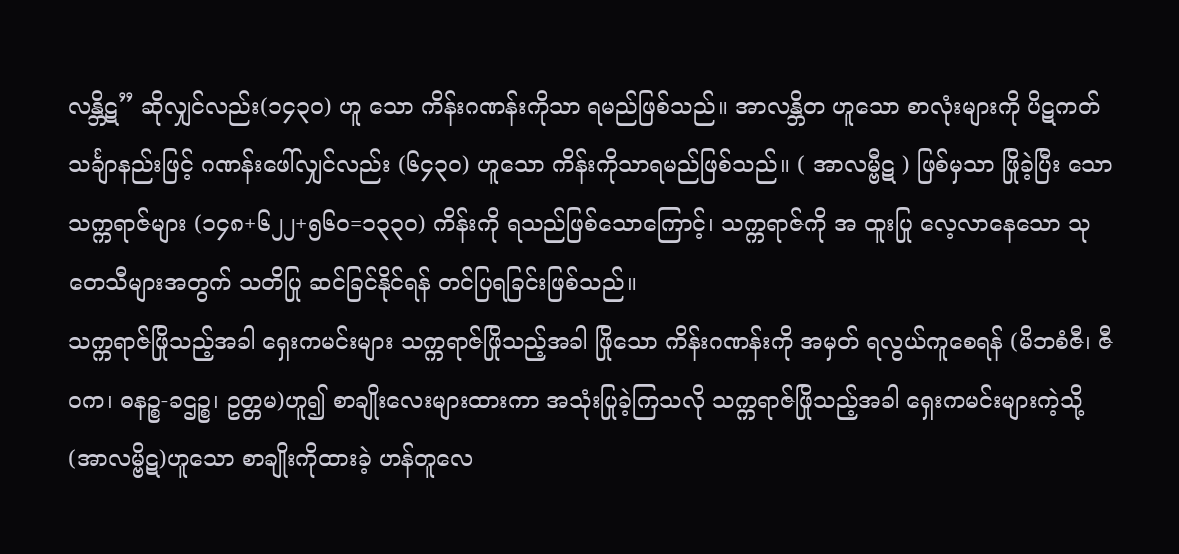လန္ဘိဋ” ဆိုလျှင်လည်း(၁၄၃၀) ဟူ သော ကိန်းဂဏန်းကိုသာ ရမည်ဖြစ်သည်။ အာလန္ဘိတ ဟူသော စာလုံးများကို ပိဋကတ်သင်္ချာနည်းဖြင့် ဂဏန်းဖေါ်လျှင်လည်း (၆၄၃၀) ဟူသော ကိန်းကိုသာရမည်ဖြစ်သည်။ ( အာလမ္ဗီဋ ) ဖြစ်မှသာ ဖြိုခဲ့ပြီး သော သက္ကရာဇ်များ (၁၄၈+၆၂၂+၅၆၀=၁၃၃၀) ကိန်းကို ရသည်ဖြစ်သောကြောင့်၊ သက္ကရာဇ်ကို အ ထူးပြု လေ့လာနေသော သုတေသီများအတွက် သတိပြု ဆင်ခြင်နိုင်ရန် တင်ပြရခြင်းဖြစ်သည်။
သက္ကရာဇ်ဖြိုသည့်အခါ ရှေးကမင်းများ သက္ကရာဇ်ဖြိုသည့်အခါ ဖြိုသော ကိန်းဂဏန်းကို အမှတ် ရလွယ်ကူစေရန် (မိဘစံဇီ၊ ဇီ၀က၊ ဓနဉ္စ-ခဌဉ္စ၊ ဥတ္တမ)ဟူ၍ စာချိုးလေးများထားကာ အသုံးပြုခဲ့ကြသလို သက္ကရာဇ်ဖြိုသည့်အခါ ရှေးကမင်းများကဲ့သို့ (အာလမ္ဗိဋ)ဟူသော စာချိုးကိုထားခဲ့ ဟန်တူလေ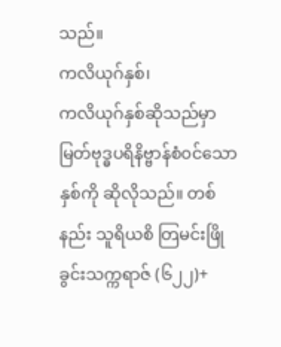သည်။
ကလိယုဂ်နှစ်၊
ကလိယုဂ်နှစ်ဆိုသည်မှာ မြတ်ဗုဒ္ဓပရိနိဗ္ဗာန်စံ၀င်သောနှစ်ကို ဆိုလိုသည်။ တစ်နည်း သူရိယစိ တြမင်းဖြိုခွင်းသက္ကရာဇ် (၆၂၂)+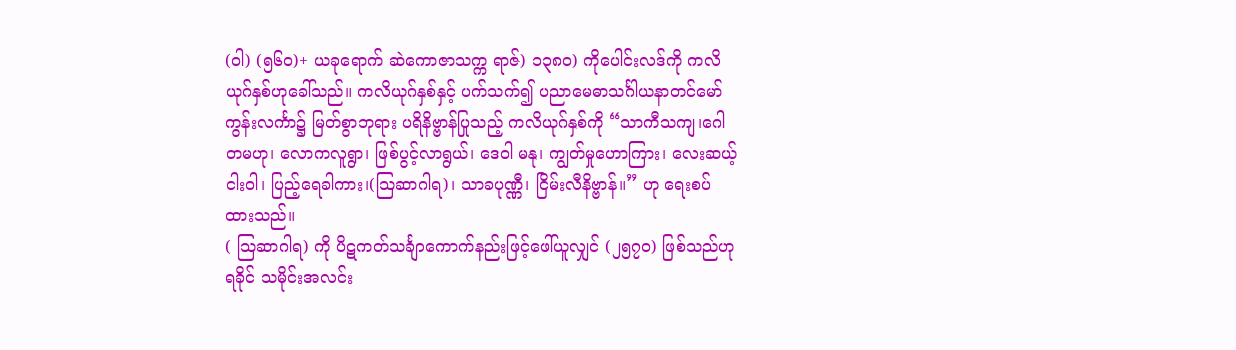(ဝါ) (၅၆၀)+ ယခုရောက် ဆဲကောဇာသက္က ရာဇ်) ၁၃၈၀) ကိုပေါင်းလဒ်ကို ကလိယုဂ်နှစ်ဟုခေါ်သည်။ ကလိယုဂ်နှစ်နှင့် ပက်သက်၍ ပညာမေဓာသင်္ဂါယနာတင်မော်ကွန်းလင်္ကာ၌ မြတ်စွာဘုရား ပရိနိဗ္ဗာန်ပြုသည့် ကလိယုဂ်နှစ်ကို “သာကီသကျ၊ဂေါတမဟု၊ လောကလူရွာ၊ ဖြစ်ပွင့်လာရွယ်၊ ဒေဝါ မနု၊ ကျွတ်မှုဟောကြား၊ လေးဆယ့်ငါးဝါ၊ ပြည့်ရေခါကား၊(သြဆာဂါရ)၊ သာခပုဏ္ဏီ၊ ငြိမ်းလီနိဗ္ဗာန်။” ဟု ရေးစပ်ထားသည်။
( သြဆာဂါရ) ကို ပိဋကတ်သင်္ချာကောက်နည်းဖြင့်ဖေါ်ယူလျှင် (၂၅၇၀) ဖြစ်သည်ဟု ရခိုင် သမိုင်းအလင်း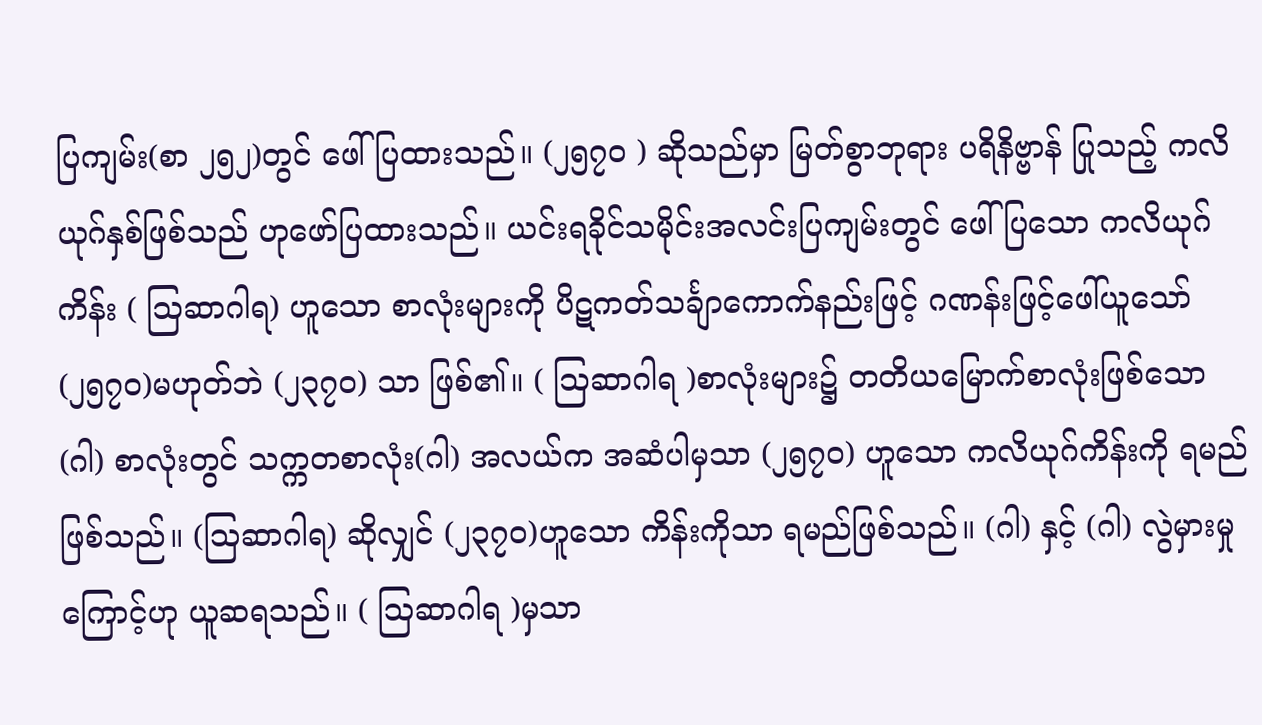ပြကျမ်း(စာ ၂၅၂)တွင် ဖေါ်ပြထားသည်။ (၂၅၇၀ ) ဆိုသည်မှာ မြတ်စွာဘုရား ပရိနိဗ္ဗာန် ပြုသည့် ကလိယုဂ်နှစ်ဖြစ်သည် ဟုဖော်ပြထားသည်။ ယင်းရခိုင်သမိုင်းအလင်းပြကျမ်းတွင် ဖေါ်ပြသော ကလိယုဂ်ကိန်း ( သြဆာဂါရ) ဟူသော စာလုံးများကို ပိဋကတ်သင်္ချာကောက်နည်းဖြင့် ဂဏန်းဖြင့်ဖေါ်ယူသော် (၂၅၇၀)မဟုတ်ဘဲ (၂၃၇၀) သာ ဖြစ်၏။ ( သြဆာဂါရ )စာလုံးများ၌ တတိယမြောက်စာလုံးဖြစ်သော (ဂါ) စာလုံးတွင် သက္ကတစာလုံး(ဂါ) အလယ်က အဆံပါမှသာ (၂၅၇၀) ဟူသော ကလိယုဂ်ကိန်းကို ရမည်ဖြစ်သည်။ (သြဆာဂါရ) ဆိုလျှင် (၂၃၇၀)ဟူသော ကိန်းကိုသာ ရမည်ဖြစ်သည်။ (ဂါ) နှင့် (ဂါ) လွဲမှားမှုကြောင့်ဟု ယူဆရသည်။ ( သြဆာဂါရ )မှသာ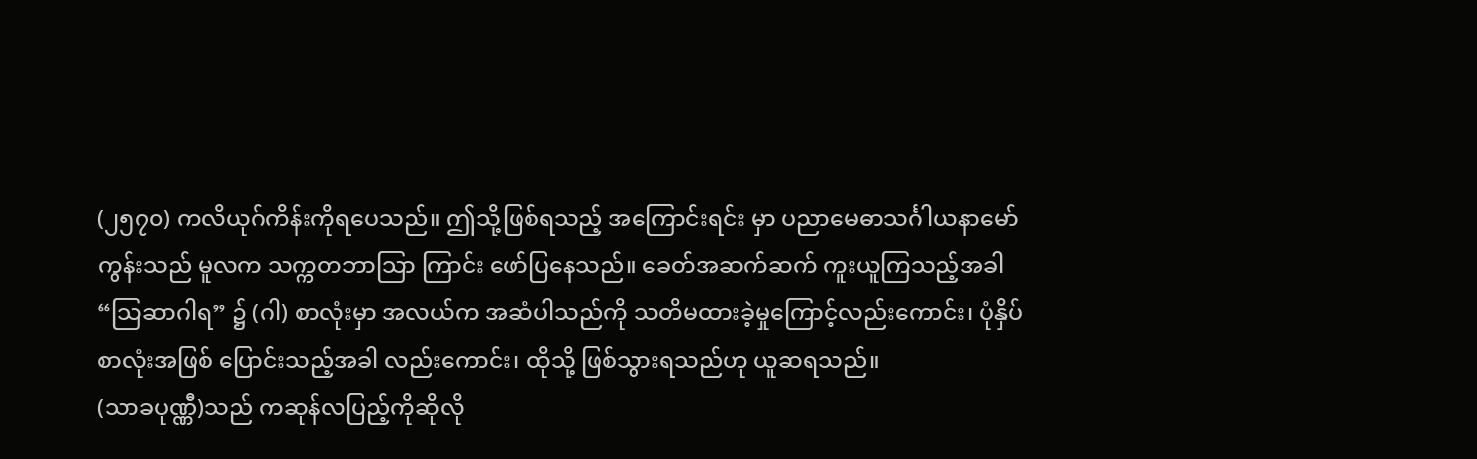(၂၅၇၀) ကလိယုဂ်ကိန်းကိုရပေသည်။ ဤသို့ဖြစ်ရသည့် အကြောင်းရင်း မှာ ပညာမေဓာသင်္ဂါယနာမော်ကွန်းသည် မူလက သက္ကတဘာသြာ ကြာင်း ဖော်ပြနေသည်။ ခေတ်အဆက်ဆက် ကူးယူကြသည့်အခါ “သြဆာဂါရ” ၌ (ဂါ) စာလုံးမှာ အလယ်က အဆံပါသည်ကို သတိမထားခဲ့မှုကြောင့်လည်းကောင်း၊ ပုံနှိပ်စာလုံးအဖြစ် ပြောင်းသည့်အခါ လည်းကောင်း၊ ထိုသို့ ဖြစ်သွားရသည်ဟု ယူဆရသည်။
(သာခပုဏ္ဏီ)သည် ကဆုန်လပြည့်ကိုဆိုလို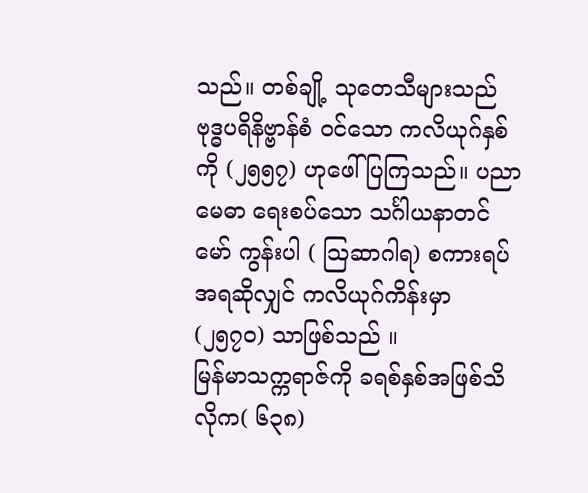သည်။ တစ်ချို့ သုတေသီများသည် ဗုဒ္ဓပရိနိဗ္ဗာန်စံ ၀င်သော ကလိယုဂ်နှစ်ကို (၂၅၅၇) ဟုဖေါ်ပြကြသည်။ ပညာမေဓာ ရေးစပ်သော သင်္ဂါယနာတင် မော် ကွန်းပါ ( သြဆာဂါရ) စကားရပ် အရဆိုလျှင် ကလိယုဂ်ကိန်းမှာ (၂၅၇၀) သာဖြစ်သည် ။
မြန်မာသက္ကရာဇ်ကို ခရစ်နှစ်အဖြစ်သိလိုက( ၆၃၈)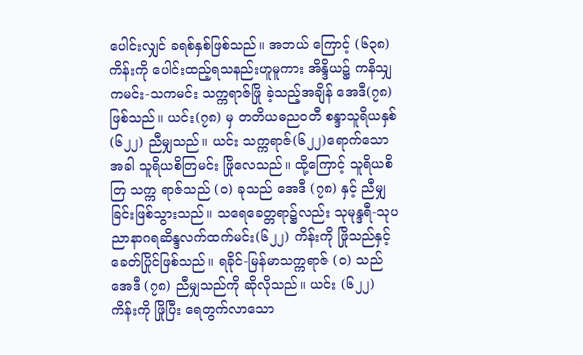ပေါင်းလျှင် ခရစ်နှစ်ဖြစ်သည်။ အဘယ် ကြောင့် (၆၃၈)ကိန်းကို ပေါင်းထည့်ရသနည်းဟူမူကား အိန္ဒိယ၌ ကနိသျှကမင်း-သကမင်း သက္ကရာဇ်ဖြို ခဲ့သည့်အချိန် အေဒီ(၇၈) ဖြစ်သည်။ ယင်း(၇၈) မှ တတိယဓည၀တီ စန္ဒာသူရိယနှစ် (၆၂၂) ညီမျှသည်။ ယင်း သက္ကရာဇ်(၆၂၂)ရောက်သောအခါ သူရိယစိတြမင်း ဖြိုလေသည်။ ထို့ကြောင့် သူရိယစိတြ သက္က ရာဇ်သည် (၀) ခုသည် အေဒီ (၇၈) နှင့် ညီမျှခြင်းဖြစ်သွားသည်။ သရေခေတ္တရာ၌လည်း သုမုန္ဒရီ-သုပ ညာနာဂရဆိန္ဒလက်ထက်မင်း(၆၂၂) ကိန်းကို ဖြိုသည်နှင့် ခေတ်ပြိုင်ဖြစ်သည်။ ရခိုင်-မြန်မာသက္ကရာဇ် (၀) သည် အေဒီ (၇၈) ညီမျှသည်ကို ဆိုလိုသည်။ ယင်း (၆၂၂) ကိန်းကို ဖြိုပြီး ရေတွက်လာသော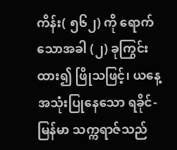ကိန်း( ၅၆၂) ကို ရောက်သောအခါ (၂) ခုကြွင်းထား၍ ဖြိုသဖြင့်၊ ယနေ့ အသုံးပြုနေသော ရခိုင်- မြန်မာ သက္ကရာဇ်သည်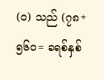(၀) သည် (၇၈+၅၆၀= ခရစ်နှစ်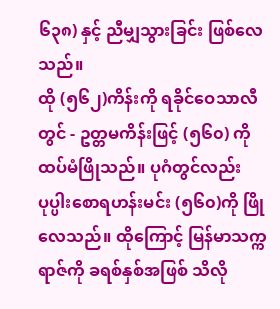၆၃၈) နှင့် ညီမျှသွားခြင်း ဖြစ်လေသည်။
ထို (၅၆၂)ကိန်းကို ရခိုင်ဝေသာလီတွင် - ဥတ္တမကိန်းဖြင့် (၅၆၀) ကို ထပ်မံဖြိုသည်။ ပုဂံတွင်လည်း ပုပ္ပါးစောရဟန်းမင်း (၅၆၀)ကို ဖြိုလေသည်။ ထိုကြောင့် မြန်မာသက္က ရာဇ်ကို ခရစ်နှစ်အဖြစ် သိလို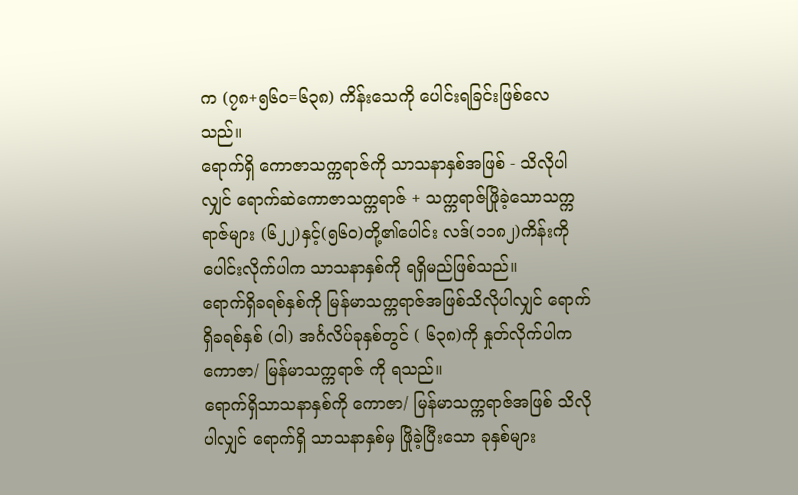က (၇၈+၅၆၀=၆၃၈) ကိန်းသေကို ပေါင်းရခြင်းဖြစ်လေသည်။
ရောက်ရှိ ကောဇာသက္ကရာဇ်ကို သာသနာနှစ်အဖြစ် - သိလိုပါလျှင် ရောက်ဆဲကောဇာသက္ကရာဇ် + သက္ကရာဇ်ဖြိုခဲ့သောသက္ကရာဇ်များ (၆၂၂)နှင့်(၅၆၀)တို့၏ပေါင်း လဒ်(၁၁၈၂)ကိန်းကို ပေါင်းလိုက်ပါက သာသနာနှစ်ကို ရရှိမည်ဖြစ်သည်။
ရောက်ရှိခရစ်နှစ်ကို မြန်မာသက္ကရာဇ်အဖြစ်သိလိုပါလျှင် ရောက်ရှိခရစ်နှစ် (ဝါ) အင်္ဂလိပ်ခုနှစ်တွင် ( ၆၃၈)ကို နှုတ်လိုက်ပါက ကောဇာ/ မြန်မာသက္ကရာဇ် ကို ရသည်။
ရောက်ရှိသာသနာနှစ်ကို ကောဇာ/ မြန်မာသက္ကရာဇ်အဖြစ် သိလိုပါလျှင် ရောက်ရှိ သာသနာနှစ်မှ ဖြိုခဲ့ပြီးသော ခုနှစ်များ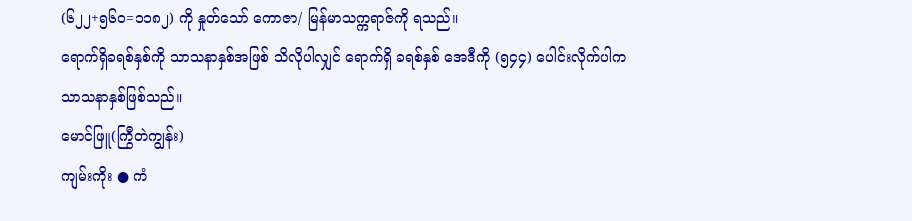(၆၂၂+၅၆၀=၁၁၈၂) ကို နှုတ်သော် ကောဇာ/ မြန်မာသက္ကရာဇ်ကို ရသည်။
ရောက်ရှိခရစ်နှစ်ကို သာသနာနှစ်အဖြစ် သိလိုပါလျှင် ရောက်ရှိ ခရစ်နှစ် အေဒီကို (၅၄၄) ပေါင်းလိုက်ပါက သာသနာနှစ်ဖြစ်သည်။
မောင်ဖြူ(ကြွီတဲကျွန်း)
ကျမ်းကိုး ● ကံ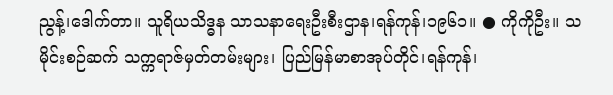ညွန့်၊ဒေါက်တာ။ သူရိယသိဒ္ဓန သာသနာရေးဦးစီးဌာန၊ရန်ကုန်၊၁၉၆၁။ ● ကိုကိုဦး။ သမိုင်းစဉ်ဆက် သက္ကရာဇ်မှတ်တမ်းများ၊ ပြည်မြန်မာစာအုပ်တိုင်၊ရန်ကုန်၊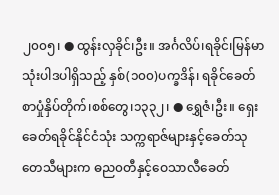၂၀၀၅၊ ● ထွန်းလှခိုင်၊ဦး။ အင်္ဂလိပ်၊ရခိုင်၊မြန်မာသုံးပါဒပါရှိသည့် နှစ်(၁၀၀)ပက္ခဒိန်၊ ရခိုင်ခေတ်စာပှုံနှိပ်တိုက်၊စစ်တွေ၊၁၃၃၂၊ ● ရွှေဇံ၊ဦး။ ရှေးခေတ်ရခိုင်နိုင်ငံသုံး သက္ကရာဇ်များနှင့်ခေတ်သုတေသီများက ဓည၀တီနှင့်ဝေသာလီခေတ်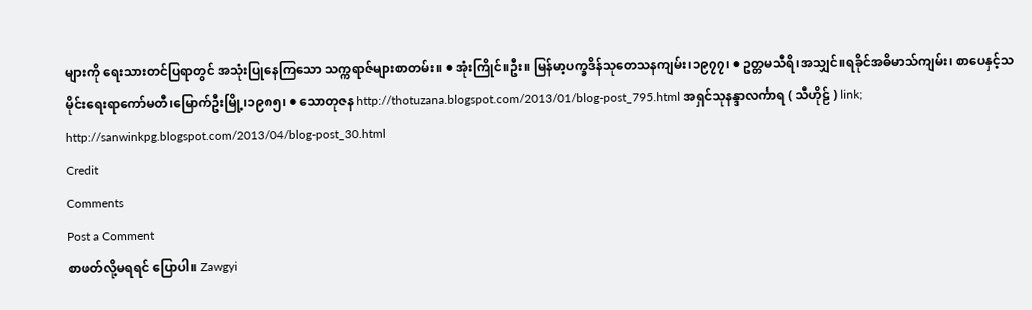များကို ရေးသားတင်ပြရာတွင် အသုံးပြုနေကြသော သက္ကရာဇ်များစာတမ်း။ ● အုံးကြိုင်။ဦး။ မြန်မာ့ပက္ခဒိန်သုတေသနကျမ်း၊၁၉၇၇၊ ● ဥတ္တမသီရိ၊အသျှင်။ရခိုင်အဓိမာသ်ကျမ်း၊ စာပေနှင့်သမိုင်းရေးရာကော်မတီ၊မြောက်ဦးမြို့၊၁၉၈၅၊ ● သောတုဇန http://thotuzana.blogspot.com/2013/01/blog-post_795.html အရှင်သုနန္ဒာလင်္ကာရ ( သီဟိုဠ် ) link; http://sanwinkpg.blogspot.com/2013/04/blog-post_30.html
Credit
Comments
Post a Comment
စာဖတ်လို့မရရင် ပြောပါ။ Zawgyi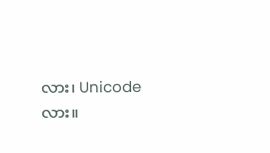လား၊ Unicode လား။